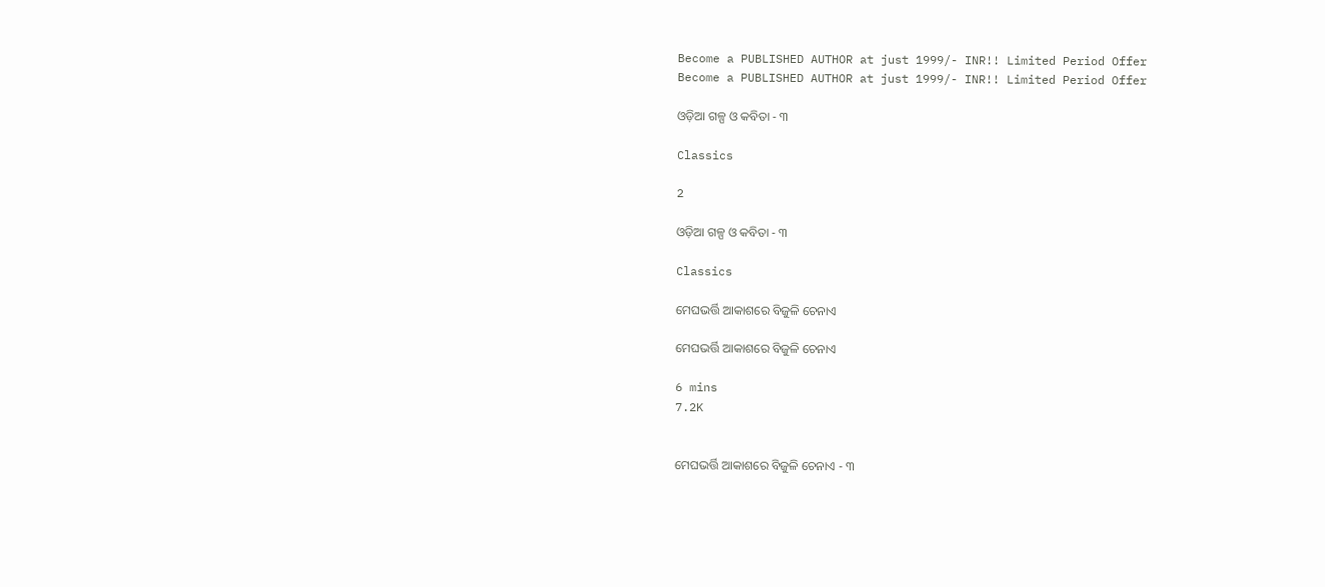Become a PUBLISHED AUTHOR at just 1999/- INR!! Limited Period Offer
Become a PUBLISHED AUTHOR at just 1999/- INR!! Limited Period Offer

ଓଡ଼ିଆ ଗଳ୍ପ ଓ କବିତା - ୩

Classics

2

ଓଡ଼ିଆ ଗଳ୍ପ ଓ କବିତା - ୩

Classics

ମେଘଭର୍ତ୍ତି ଆକାଶରେ ବିଜୁଳି ଚେନାଏ

ମେଘଭର୍ତ୍ତି ଆକାଶରେ ବିଜୁଳି ଚେନାଏ

6 mins
7.2K


ମେଘଭର୍ତ୍ତି ଆକାଶରେ ବିଜୁଳି ଚେନାଏ - ୩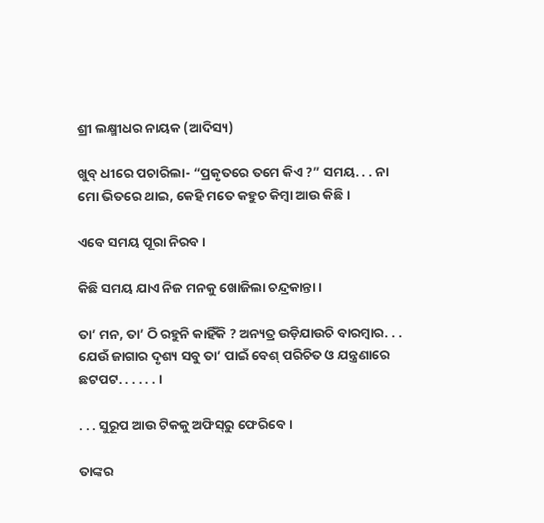ଶ୍ରୀ ଲକ୍ଷ୍ମୀଧର ନାୟକ (ଆଦିସ୍ୟ)

ଖୁବ୍ ଧୀରେ ପଚାରିଲା- “ପ୍ରକୃତରେ ତମେ କିଏ ?” ସମୟ. . . ନା ମୋ ଭିତରେ ଥାଇ, କେହି ମତେ କହୁଚ କିମ୍ୱା ଆଉ କିଛି ।

ଏବେ ସମୟ ପୂରା ନିରବ ।

କିଛି ସମୟ ଯାଏ ନିଜ ମନକୁ ଖୋଜିଲା ଚନ୍ଦ୍ରକାନ୍ତା ।

ତା’ ମନ, ତା’ ଠି ରହୁନି କାହିଁକି ? ଅନ୍ୟତ୍ର ଉଡ଼ିଯାଉଚି ବାରମ୍ୱାର. . . ଯେଉଁ ଜାଗାର ଦୃଶ୍ୟ ସବୁ ତା’ ପାଇଁ ବେଶ୍ ପରିଚିତ ଓ ଯନ୍ତ୍ରଣାରେ ଛଟପଟ. . . . . . ।

. . . ସୁରୂପ ଆଉ ଟିକକୁ ଅଫିସ୍‌ରୁ ଫେରିବେ ।

ତାଙ୍କର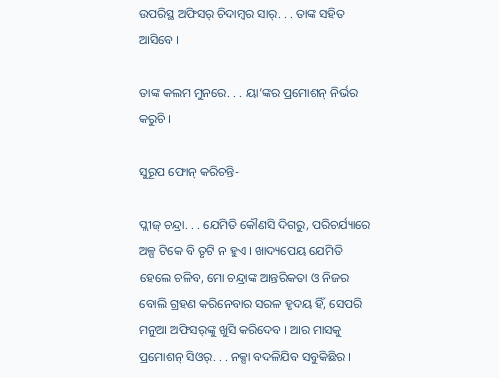ଉପରିସ୍ଥ ଅଫିସର୍ ଚିଦାମ୍ୱର ସାର୍. . . ତାଙ୍କ ସହିତ ଆସିବେ ।

ତାଙ୍କ କଲମ ମୁନରେ. . . ୟା’ଙ୍କର ପ୍ରମୋଶନ୍ ନିର୍ଭର କରୁଚି ।

ସୁରୂପ ଫୋନ୍ କରିଚନ୍ତି-

ପ୍ଲୀଜ୍ ଚନ୍ଦ୍ରା. . . ଯେମିତି କୌଣସି ଦିଗରୁ, ପରିଚର୍ଯ୍ୟାରେ ଅଳ୍ପ ଟିକେ ବି ତୃଟି ନ ହୁଏ । ଖାଦ୍ୟପେୟ ଯେମିତି ହେଲେ ଚଳିବ, ମୋ ଚନ୍ଦ୍ରାଙ୍କ ଆନ୍ତରିକତା ଓ ନିଜର ବୋଲି ଗ୍ରହଣ କରିନେବାର ସରଳ ହୃଦୟ ହିଁ, ସେପରି ମନୁଆ ଅଫିସର୍‌ଙ୍କୁ ଖୁସି କରିଦେବ । ଆର ମାସକୁ ପ୍ରମୋଶନ୍ ସିଓର୍. . . ନକ୍ସା ବଦଳିଯିବ ସବୁକିଛିର ।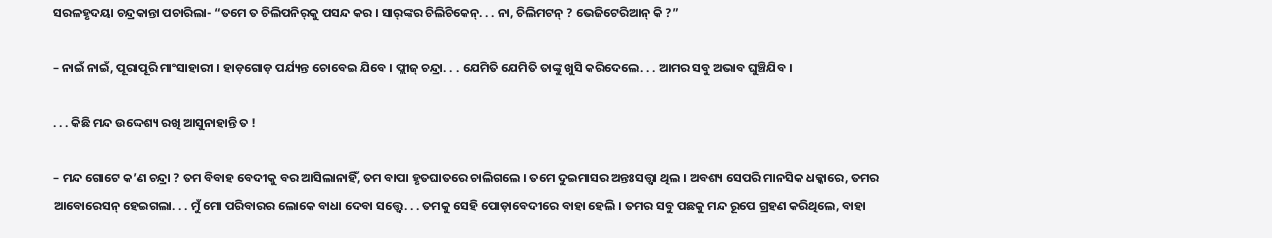ସରଳହୃଦୟା ଚନ୍ଦ୍ରକାନ୍ତା ପଚାରିଲା- “ତମେ ତ ଚିଲିପନିର୍‌କୁ ପସନ୍ଦ କର । ସାର୍‌ଙ୍କର ଚିଲିଚିକେନ୍. . . ନା, ଚିଲିମଟନ୍ ? ଭେଜିଟେରିଆନ୍ କି ?”

– ନାଇଁ ନାଇଁ, ପୂରାପୂରି ମାଂସାହାରୀ । ହାଡ଼ଗୋଡ଼ ପର୍ଯ୍ୟନ୍ତ ଚୋବେଇ ଯିବେ । ପ୍ଲୀଜ୍ ଚନ୍ଦ୍ରା. . . ଯେମିତି ଯେମିତି ତାଙ୍କୁ ଖୁସି କରିଦେଲେ. . . ଆମର ସବୁ ଅଭାବ ଘୁଞ୍ଚିଯିବ ।

. . . କିଛି ମନ୍ଦ ଉଦ୍ଦେଶ୍ୟ ରଖି ଆସୁନାହାନ୍ତି ତ !

– ମନ୍ଦ ଗୋଟେ କ’ଣ ଚନ୍ଦ୍ରା ? ତମ ବିବାହ ବେଦୀକୁ ବର ଆସିଲାନାହିଁ, ତମ ବାପା ହୃତଘାତରେ ଚାଲିଗଲେ । ତମେ ଦୁଇମାସର ଅନ୍ତଃସତ୍ତ୍ୱା ଥିଲ । ଅବଶ୍ୟ ସେପରି ମାନସିକ ଧକ୍କାରେ, ତମର ଆବୋରେସନ୍ ହେଇଗଲା. . . ମୁଁ ମୋ ପରିବାରର ଲୋକେ ବାଧା ଦେବା ସତ୍ତ୍ୱେ. . . ତମକୁ ସେହି ପୋଡ଼ାବେଦୀରେ ବାହା ହେଲି । ତମର ସବୁ ପଛକୁ ମନ୍ଦ ରୂପେ ଗ୍ରହଣ କରିଥିଲେ, ବାହା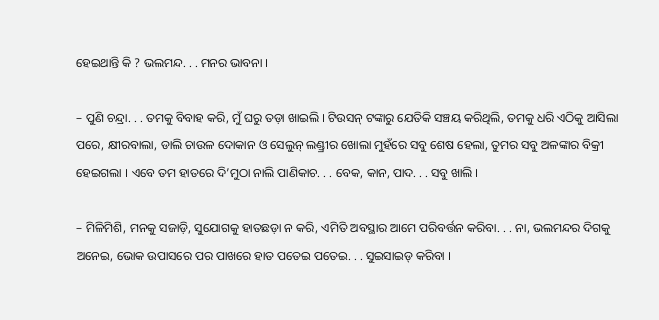ହେଇଥାନ୍ତି କି ? ଭଲମନ୍ଦ. . . ମନର ଭାବନା ।

– ପୁଣି ଚନ୍ଦ୍ରା. . . ତମକୁ ବିବାହ କରି, ମୁଁ ଘରୁ ତଡ଼ା ଖାଇଲି । ଟିଉସନ୍ ଟଙ୍କାରୁ ଯେତିକି ସଞ୍ଚୟ କରିଥିଲି, ତମକୁ ଧରି ଏଠିକୁ ଆସିଲା ପରେ, କ୍ଷୀରବାଲା, ଡାଲି ଚାଉଳ ଦୋକାନ ଓ ସେଲୁନ୍ ଲଣ୍ଡ୍ରୀର ଖୋଲା ମୁହଁରେ ସବୁ ଶେଷ ହେଲା, ତୁମର ସବୁ ଅଳଙ୍କାର ବିକ୍ରୀ ହେଇଗଲା । ଏବେ ତମ ହାତରେ ଦି’ମୁଠା ନାଲି ପାଣିକାଚ. . . ବେକ, କାନ, ପାଦ. . . ସବୁ ଖାଲି ।

– ମିଳିମିଶି, ମନକୁ ସଜାଡ଼ି, ସୁଯୋଗକୁ ହାତଛଡ଼ା ନ କରି, ଏମିତି ଅବସ୍ଥାର ଆମେ ପରିବର୍ତ୍ତନ କରିବା. . . ନା, ଭଲମନ୍ଦର ଦିଗକୁ ଅନେଇ, ଭୋକ ଉପାସରେ ପର ପାଖରେ ହାତ ପତେଇ ପତେଇ. . . ସୁଇସାଇଡ୍ କରିବା ।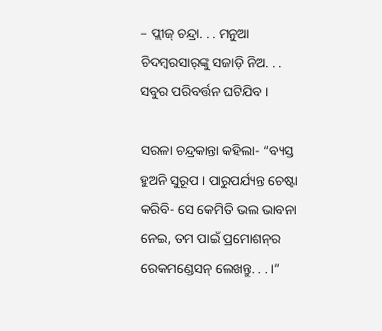– ପ୍ଲୀଜ୍ ଚନ୍ଦ୍ରା. . . ମନୁଆ ଚିଦମ୍ୱରସାର୍‌ଙ୍କୁ ସଜାଡ଼ି ନିଅ. . . ସବୁର ପରିବର୍ତ୍ତନ ଘଟିଯିବ ।

ସରଳା ଚନ୍ଦ୍ରକାନ୍ତା କହିଲା- “ବ୍ୟସ୍ତ ହୁଅନି ସୁରୂପ । ପାରୁପର୍ଯ୍ୟନ୍ତ ଚେଷ୍ଟା କରିବି- ସେ କେମିତି ଭଲ ଭାବନା ନେଇ, ତମ ପାଇଁ ପ୍ରମୋଶନ୍‌ର ରେକମଣ୍ଡେସନ୍ ଲେଖନ୍ତୁ. . . ।”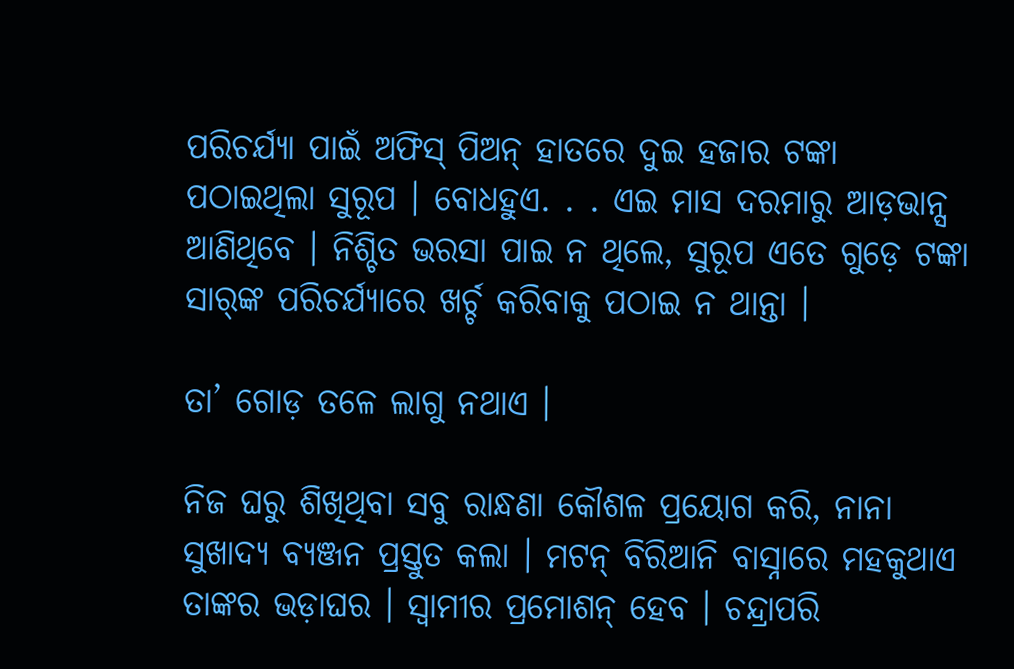ପରିଚର୍ଯ୍ୟା ପାଇଁ ଅଫିସ୍ ପିଅନ୍ ହାତରେ ଦୁଇ ହଜାର ଟଙ୍କା ପଠାଇଥିଲା ସୁରୂପ । ବୋଧହୁଏ. . . ଏଇ ମାସ ଦରମାରୁ ଆଡ଼ଭାନ୍ସ ଆଣିଥିବେ । ନିଶ୍ଚିତ ଭରସା ପାଇ ନ ଥିଲେ, ସୁରୂପ ଏତେ ଗୁଡ଼େ ଟଙ୍କା ସାର୍‌ଙ୍କ ପରିଚର୍ଯ୍ୟାରେ ଖର୍ଚ୍ଚ କରିବାକୁ ପଠାଇ ନ ଥାନ୍ତା ।

ତା’ ଗୋଡ଼ ତଳେ ଲାଗୁ ନଥାଏ ।

ନିଜ ଘରୁ ଶିଖିଥିବା ସବୁ ରାନ୍ଧଣା କୌଶଳ ପ୍ରୟୋଗ କରି, ନାନା ସୁଖାଦ୍ୟ ବ୍ୟଞ୍ଜନ ପ୍ରସ୍ତୁତ କଲା । ମଟନ୍ ବିରିଆନି ବାସ୍ନାରେ ମହକୁଥାଏ ତାଙ୍କର ଭଡ଼ାଘର । ସ୍ୱାମୀର ପ୍ରମୋଶନ୍ ହେବ । ଚନ୍ଦ୍ରାପରି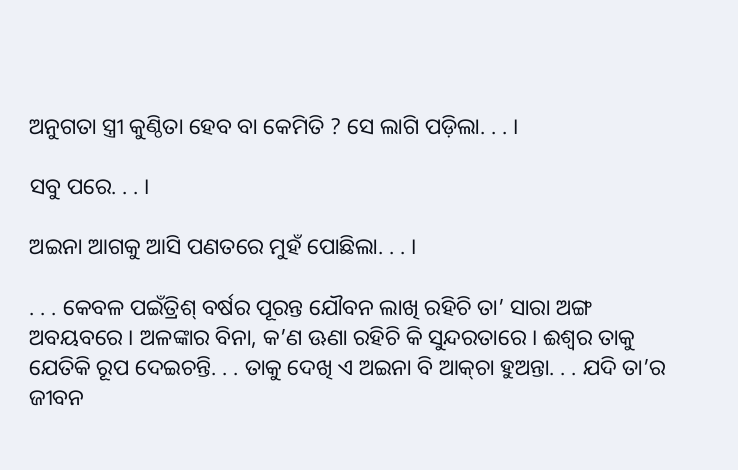ଅନୁଗତା ସ୍ତ୍ରୀ କୁଣ୍ଠିତା ହେବ ବା କେମିତି ? ସେ ଲାଗି ପଡ଼ିଲା. . . ।

ସବୁ ପରେ. . . ।

ଅଇନା ଆଗକୁ ଆସି ପଣତରେ ମୁହଁ ପୋଛିଲା. . . ।

. . . କେବଳ ପଇଁତ୍ରିଶ୍ ବର୍ଷର ପୂରନ୍ତ ଯୌବନ ଲାଖି ରହିଚି ତା’ ସାରା ଅଙ୍ଗ ଅବୟବରେ । ଅଳଙ୍କାର ବିନା, କ’ଣ ଊଣା ରହିଚି କି ସୁନ୍ଦରତାରେ । ଈଶ୍ୱର ତାକୁ ଯେତିକି ରୂପ ଦେଇଚନ୍ତି. . . ତାକୁ ଦେଖି ଏ ଅଇନା ବି ଆକ୍‌ଚା ହୁଅନ୍ତା. . . ଯଦି ତା’ର ଜୀବନ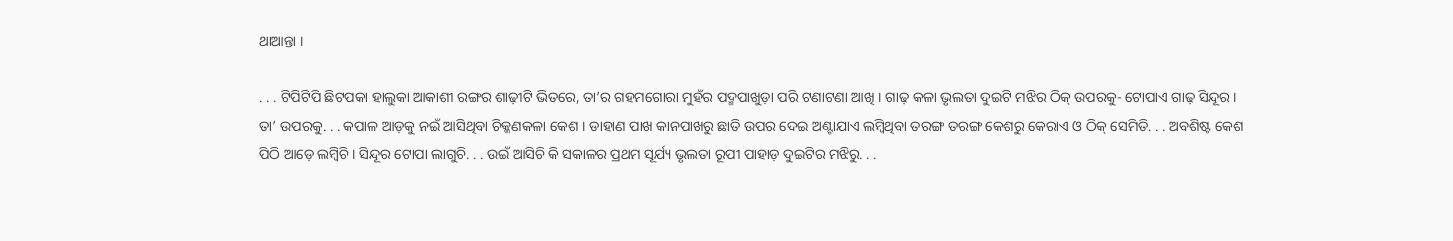ଥାଆନ୍ତା ।

. . . ଟିପିଟିପି ଛିଟପକା ହାଲୁକା ଆକାଶୀ ରଙ୍ଗର ଶାଢ଼ୀଟି ଭିତରେ, ତା’ର ଗହମଗୋରା ମୁହଁର ପଦ୍ମପାଖୁଡ଼ା ପରି ଟଣାଟଣା ଆଖି । ଗାଢ଼ କଳା ଭୃଲତା ଦୁଇଟି ମଝିର ଠିକ୍ ଉପରକୁ- ଟୋପାଏ ଗାଢ଼ ସିନ୍ଦୂର । ତା’ ଉପରକୁ. . . କପାଳ ଆଡ଼କୁ ନଇଁ ଆସିଥିବା ଚିକ୍କଣକଳା କେଶ । ଡାହାଣ ପାଖ କାନପାଖରୁ ଛାତି ଉପର ଦେଇ ଅଣ୍ଟାଯାଏ ଲମ୍ୱିଥିବା ତରଙ୍ଗ ତରଙ୍ଗ କେଶରୁ କେରାଏ ଓ ଠିକ୍ ସେମିତି. . . ଅବଶିଷ୍ଟ କେଶ ପିଠି ଆଡ଼େ ଲମ୍ୱିଚି । ସିନ୍ଦୂର ଟୋପା ଲାଗୁଚି. . . ଉଇଁ ଆସିଚି କି ସକାଳର ପ୍ରଥମ ସୂର୍ଯ୍ୟ ଭୃଲତା ରୂପୀ ପାହାଡ଼ ଦୁଇଟିର ମଝିରୁ. . .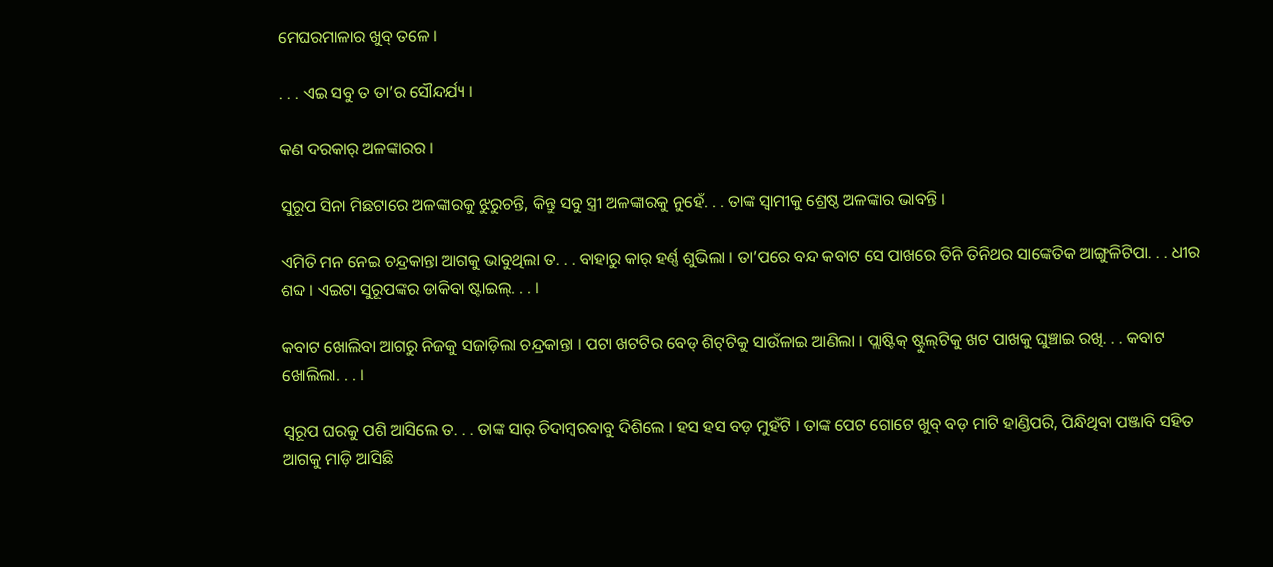ମେଘରମାଳାର ଖୁବ୍ ତଳେ ।

. . . ଏଇ ସବୁ ତ ତା’ର ସୌନ୍ଦର୍ଯ୍ୟ ।

କଣ ଦରକାର୍ ଅଳଙ୍କାରର ।

ସୁରୂପ ସିନା ମିଛଟାରେ ଅଳଙ୍କାରକୁ ଝୁରୁଚନ୍ତି, କିନ୍ତୁ ସବୁ ସ୍ତ୍ରୀ ଅଳଙ୍କାରକୁ ନୁହେଁ. . . ତାଙ୍କ ସ୍ୱାମୀକୁ ଶ୍ରେଷ୍ଠ ଅଳଙ୍କାର ଭାବନ୍ତି ।

ଏମିତି ମନ ନେଇ ଚନ୍ଦ୍ରକାନ୍ତା ଆଗକୁ ଭାବୁଥିଲା ତ. . . ବାହାରୁ କାର୍ ହର୍ଣ୍ଣ ଶୁଭିଲା । ତା’ପରେ ବନ୍ଦ କବାଟ ସେ ପାଖରେ ତିନି ତିନିଥର ସାଙ୍କେତିକ ଆଙ୍ଗୁଳିଟିପା. . . ଧୀର ଶବ୍ଦ । ଏଇଟା ସୁରୂପଙ୍କର ଡାକିବା ଷ୍ଟାଇଲ୍. . . ।

କବାଟ ଖୋଲିବା ଆଗରୁ ନିଜକୁ ସଜାଡ଼ିଲା ଚନ୍ଦ୍ରକାନ୍ତା । ପଟା ଖଟଟିର ବେଡ୍ ଶିଟ୍‌ଟିକୁ ସାଉଁଳାଇ ଆଣିଲା । ପ୍ଲାଷ୍ଟିକ୍ ଷ୍ଟୁଲ୍‌ଟିକୁ ଖଟ ପାଖକୁ ଘୁଞ୍ଚାଇ ରଖି. . . କବାଟ ଖୋଲିଲା. . . ।

ସ୍ୱରୂପ ଘରକୁ ପଶି ଆସିଲେ ତ. . . ତାଙ୍କ ସାର୍ ଚିଦାମ୍ୱରବାବୁ ଦିଶିଲେ । ହସ ହସ ବଡ଼ ମୁହଁଟି । ତାଙ୍କ ପେଟ ଗୋଟେ ଖୁବ୍ ବଡ଼ ମାଟି ହାଣ୍ଡିପରି, ପିନ୍ଧିଥିବା ପଞ୍ଜାବି ସହିତ ଆଗକୁ ମାଡ଼ି ଆସିଛି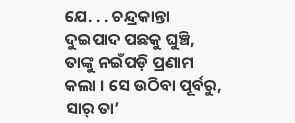ଯେ. . . ଚନ୍ଦ୍ରକାନ୍ତା ଦୁଇପାଦ ପଛକୁ ଘୁଞ୍ଚି, ତାଙ୍କୁ ନଇଁପଡ଼ି ପ୍ରଣାମ କଲା । ସେ ଉଠିବା ପୂର୍ବରୁ, ସାର୍ ତା’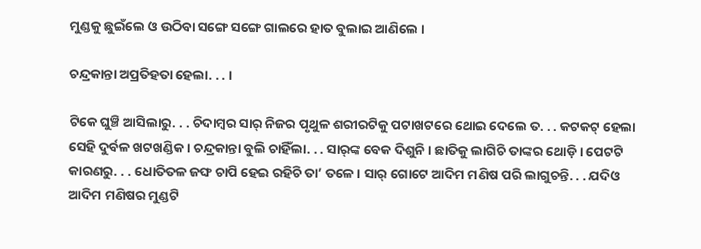ମୁଣ୍ଡକୁ ଛୁଇଁଲେ ଓ ଉଠିବା ସଙ୍ଗେ ସଙ୍ଗେ ଗାଲରେ ହାତ ବୁଲାଇ ଆଣିଲେ ।

ଚନ୍ଦ୍ରକାନ୍ତା ଅପ୍ରତିହତା ହେଲା. . . ।

ଟିକେ ଘୁଞ୍ଚି ଆସିଲାରୁ. . . ଚିଦାମ୍ୱର ସାର୍ ନିଜର ପୃଥୁଳ ଶରୀରଟିକୁ ପଟାଖଟରେ ଥୋଇ ଦେଲେ ତ. . . କଟକଟ୍ ହେଲା ସେହି ଦୁର୍ବଳ ଖଟଖଣ୍ଡିକ । ଚନ୍ଦ୍ରକାନ୍ତା ବୁଲି ଚାହିଁଲା. . . ସାର୍‌ଙ୍କ ବେକ ଦିଶୁନି । ଛାତିକୁ ଲାଗିଚି ତାଙ୍କର ଥୋଡ଼ି । ପେଟଟି କାରଣରୁ. . . ଧୋତିତଳ ଜଙ୍ଘ ଚାପି ହେଇ ରହିଚି ତା’ ତଳେ । ସାର୍ ଗୋଟେ ଆଦିମ ମଣିଷ ପରି ଲାଗୁଚନ୍ତି. . . ଯଦିଓ ଆଦିମ ମଣିଷର ମୁଣ୍ଡଟି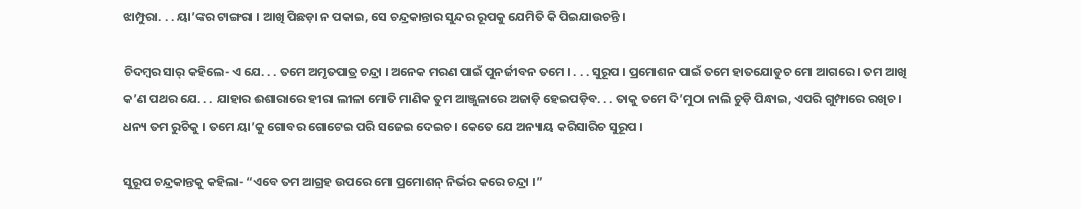ଝାମ୍ପୁରା. . . ୟା’ଙ୍କର ଟାଙ୍ଗରା । ଆଖି ପିଛଡ଼ା ନ ପକାଇ, ସେ ଚନ୍ଦ୍ରକାନ୍ତାର ସୁନ୍ଦର ରୂପକୁ ଯେମିତି କି ପିଇଯାଉଚନ୍ତି ।

ଚିଦମ୍ୱର ସାର୍ କହିଲେ- ଏ ଯେ. . . ତମେ ଅମୃତପାତ୍ର ଚନ୍ଦ୍ରା । ଅନେକ ମରଣ ପାଇଁ ପୁନର୍ଜୀବନ ତମେ । . . . ସୁରୂପ । ପ୍ରମୋଶନ ପାଇଁ ତମେ ହାତଯୋଡୁଚ ମୋ ଆଗରେ । ତମ ଆଖି କ’ଣ ପଥର ଯେ. . . ଯାହାର ଈଶାରାରେ ହୀରା ଲୀଳା ମୋତି ମାଣିକ ତୁମ ଆଞ୍ଜୁଳାରେ ଅଜାଡ଼ି ହେଇପଡ଼ିବ. . . ତାକୁ ତମେ ଦି’ମୁଠା ନାଲି ଚୁଡ଼ି ପିନ୍ଧାଇ, ଏପରି ଗୁମ୍ଫାରେ ରଖିଚ । ଧନ୍ୟ ତମ ରୁଚିକୁ । ତମେ ୟା’କୁ ଗୋବର ଗୋଟେଇ ପରି ସଜେଇ ଦେଇଚ । କେତେ ଯେ ଅନ୍ୟାୟ କରିସାରିଚ ସୁରୂପ ।

ସୁରୂପ ଚନ୍ଦ୍ରକାନ୍ତକୁ କହିଲା- “ଏବେ ତମ ଆଗ୍ରହ ଉପରେ ମୋ ପ୍ରମୋଶନ୍ ନିର୍ଭର କରେ ଚନ୍ଦ୍ରା ।”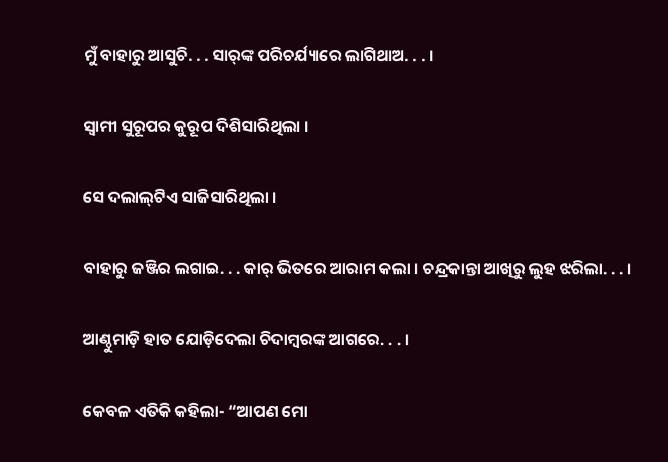ମୁଁ ବାହାରୁ ଆସୁଚି. . . ସାର୍‌ଙ୍କ ପରିଚର୍ଯ୍ୟାରେ ଲାଗିଥାଅ. . . ।

ସ୍ୱାମୀ ସୁରୂପର କୁରୂପ ଦିଶିସାରିଥିଲା ।

ସେ ଦଲାଲ୍‌ଟିଏ ସାଜିସାରିଥିଲା ।

ବାହାରୁ ଜଞ୍ଜିର ଲଗାଇ. . . କାର୍ ଭିତରେ ଆରାମ କଲା । ଚନ୍ଦ୍ରକାନ୍ତା ଆଖିରୁ ଲୁହ ଝରିଲା. . . ।

ଆଣ୍ଠୁମାଡ଼ି ହାତ ଯୋଡ଼ିଦେଲା ଚିଦାମ୍ୱରଙ୍କ ଆଗରେ. . . ।

କେବଳ ଏତିକି କହିଲା- “ଆପଣ ମୋ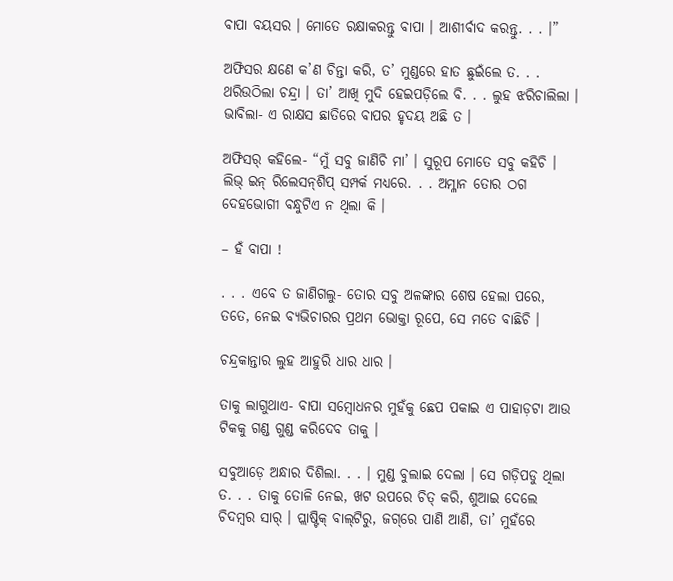ବାପା ବୟସର । ମୋତେ ରକ୍ଷାକରନ୍ତୁ ବାପା । ଆଶୀର୍ବାଦ କରନ୍ତୁ. . . ।”

ଅଫିସର କ୍ଷଣେ କ’ଣ ଚିନ୍ତା କରି, ତ’ ମୁଣ୍ଡରେ ହାତ ଛୁଇଁଲେ ତ. . . ଥରିଉଠିଲା ଚନ୍ଦ୍ରା । ତା’ ଆଖି ମୁଦି ହେଇପଡ଼ିଲେ ବି. . . ଲୁହ ଝରିଚାଲିଲା । ଭାବିଲା- ଏ ରାକ୍ଷସ ଛାତିରେ ବାପର ହୃଦୟ ଅଛି ତ ।

ଅଫିସର୍ କହିଲେ- “ମୁଁ ସବୁ ଜାଣିଚି ମା’ । ସୁରୂପ ମୋତେ ସବୁ କହିଚି । ଲିଭ୍ ଇନ୍ ରିଲେସନ୍‌ଶିପ୍ ସମ୍ପର୍କ ମଧ୍ୟରେ. . . ଅମ୍ଳାନ ତୋର ଠଗ ଦେହଭୋଗୀ ବନ୍ଧୁଟିଏ ନ ଥିଲା କି ।

– ହଁ ବାପା !

. . . ଏବେ ତ ଜାଣିଗଲୁ- ତୋର ସବୁ ଅଳଙ୍କାର ଶେଷ ହେଲା ପରେ, ତତେ, ନେଇ ବ୍ୟଭିଚାରର ପ୍ରଥମ ଭୋକ୍ତା ରୂପେ, ସେ ମତେ ବାଛିଚି ।

ଚନ୍ଦ୍ରକାନ୍ତାର ଲୁହ ଆହୁରି ଧାର ଧାର ।

ତାକୁ ଲାଗୁଥାଏ- ବାପା ସମ୍ୱୋଧନର ମୁହଁକୁ ଛେପ ପକାଇ ଏ ପାହାଡ଼ଟା ଆଉ ଟିକକୁ ଗଣ୍ଡ ଗୁଣ୍ଡ କରିଦେବ ତାକୁ ।

ସବୁଆଡ଼େ ଅନ୍ଧାର ଦିଶିଲା. . . । ମୁଣ୍ଡ ବୁଲାଇ ଦେଲା । ସେ ଗଡ଼ିପଡୁ ଥିଲା ତ. . . ତାକୁ ତୋଳି ନେଇ, ଖଟ ଉପରେ ଚିତ୍ କରି, ଶୁଆଇ ଦେଲେ ଚିଦମ୍ୱର ସାର୍ । ପ୍ଲାଷ୍ଟିକ୍ ବାଲ୍‌ଟିରୁ, ଜଗ୍‌ରେ ପାଣି ଆଣି, ତା’ ମୁହଁରେ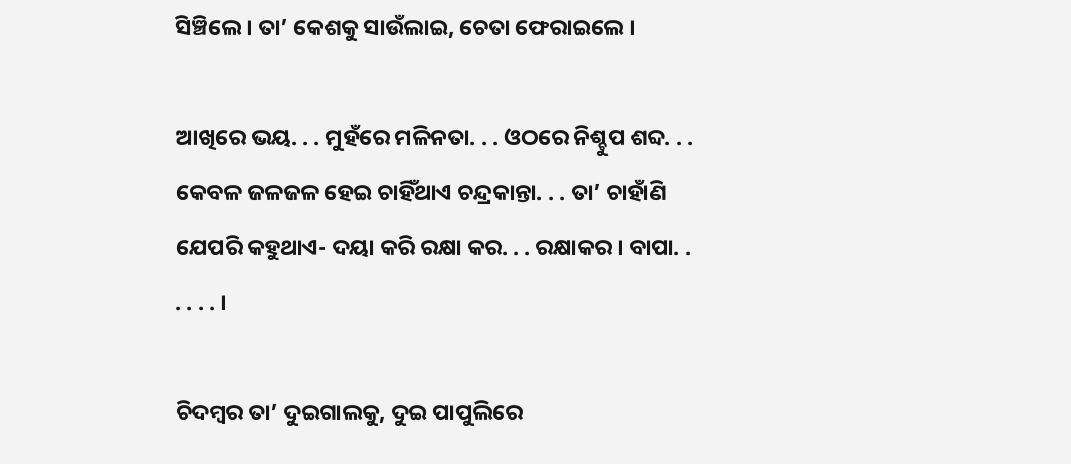ସିଞ୍ଚିଲେ । ତା’ କେଶକୁ ସାଉଁଲାଇ, ଚେତା ଫେରାଇଲେ ।

ଆଖିରେ ଭୟ. . . ମୁହଁରେ ମଳିନତା. . . ଓଠରେ ନିଶ୍ଚୁପ ଶବ୍ଦ. . . କେବଳ ଜଳଜଳ ହେଇ ଚାହିଁଥାଏ ଚନ୍ଦ୍ରକାନ୍ତା. . . ତା’ ଚାହାଁଣି ଯେପରି କହୁଥାଏ- ଦୟା କରି ରକ୍ଷା କର. . . ରକ୍ଷାକର । ବାପା. . . . . . ।

ଚିଦମ୍ୱର ତା’ ଦୁଇଗାଲକୁ, ଦୁଇ ପାପୁଲିରେ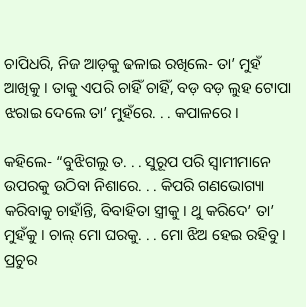ଚାପିଧରି, ନିଜ ଆଡ଼କୁ ଢଳାଇ ରଖିଲେ- ତା’ ମୁହଁ ଆଖିକୁ । ତାକୁ ଏପରି ଚାହିଁ ଚାହିଁ, ବଡ଼ ବଡ଼ ଲୁହ ଟୋପା ଝରାଇ ଦେଲେ ତା’ ମୁହଁରେ. . . କପାଳରେ ।

କହିଲେ- “ବୁଝିଗଲୁ ତ. . . ସୁରୂପ ପରି ସ୍ୱାମୀମାନେ ଉପରକୁ ଉଠିବା ନିଶାରେ. . . କିପରି ଗଣଭୋଗ୍ୟା କରିବାକୁ ଚାହାଁନ୍ତି, ବିବାହିତା ସ୍ତ୍ରୀକୁ । ଥୁ କରିଦେ’ ତା’ ମୁହଁକୁ । ଚାଲ୍ ମୋ ଘରକୁ. . . ମୋ ଝିଅ ହେଇ ରହିବୁ । ପ୍ରଚୁର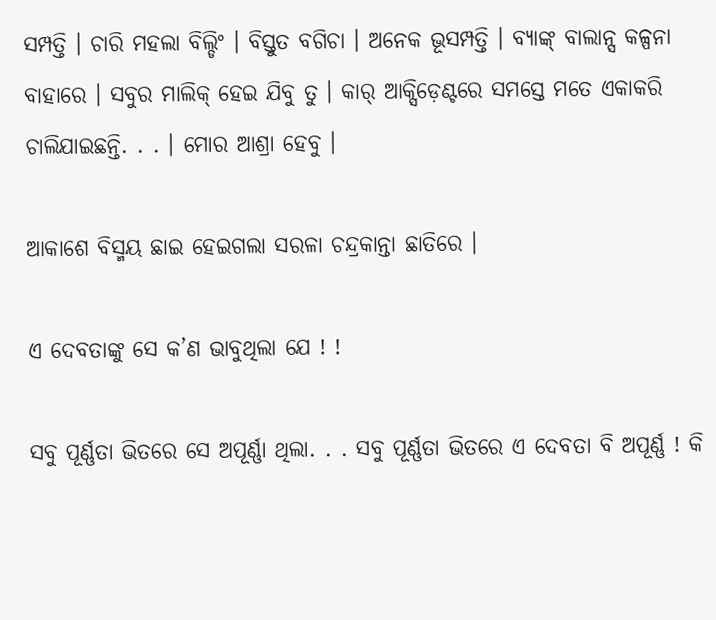ସମ୍ପତ୍ତି । ଚାରି ମହଲା ବିଲ୍ଡିଂ । ବିସ୍ତୁତ ବଗିଚା । ଅନେକ ଭୂସମ୍ପତ୍ତି । ବ୍ୟାଙ୍କ୍ ବାଲାନ୍ସ କଳ୍ପନା ବାହାରେ । ସବୁର ମାଲିକ୍ ହେଇ ଯିବୁ ତୁ । କାର୍ ଆକ୍ସିଡ଼େଣ୍ଟରେ ସମସ୍ତେ ମତେ ଏକାକରି ଚାଲିଯାଇଛନ୍ତି. . . । ମୋର ଆଶ୍ରା ହେବୁ ।

ଆକାଶେ ବିସ୍ମୟ ଛାଇ ହେଇଗଲା ସରଳା ଚନ୍ଦ୍ରକାନ୍ତା ଛାତିରେ ।

ଏ ଦେବତାଙ୍କୁ ସେ କ’ଣ ଭାବୁଥିଲା ଯେ ! !

ସବୁ ପୂର୍ଣ୍ଣତା ଭିତରେ ସେ ଅପୂର୍ଣ୍ଣା ଥିଲା. . . ସବୁ ପୂର୍ଣ୍ଣତା ଭିତରେ ଏ ଦେବତା ବି ଅପୂର୍ଣ୍ଣ ! କି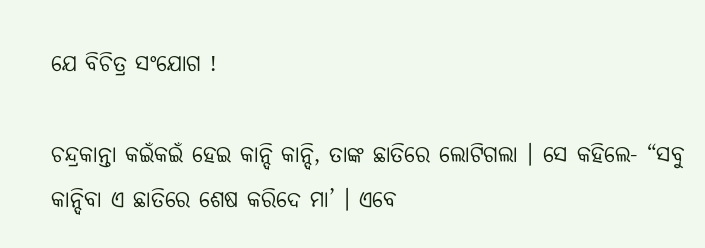ଯେ ବିଚିତ୍ର ସଂଯୋଗ !

ଚନ୍ଦ୍ରକାନ୍ତା କଇଁକଇଁ ହେଇ କାନ୍ଦି କାନ୍ଦି, ତାଙ୍କ ଛାତିରେ ଲୋଟିଗଲା । ସେ କହିଲେ- “ସବୁ କାନ୍ଦିବା ଏ ଛାତିରେ ଶେଷ କରିଦେ ମା’ । ଏବେ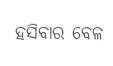ହସିବାର ବେଳ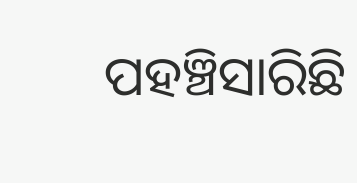ପହଞ୍ଚିସାରିଛି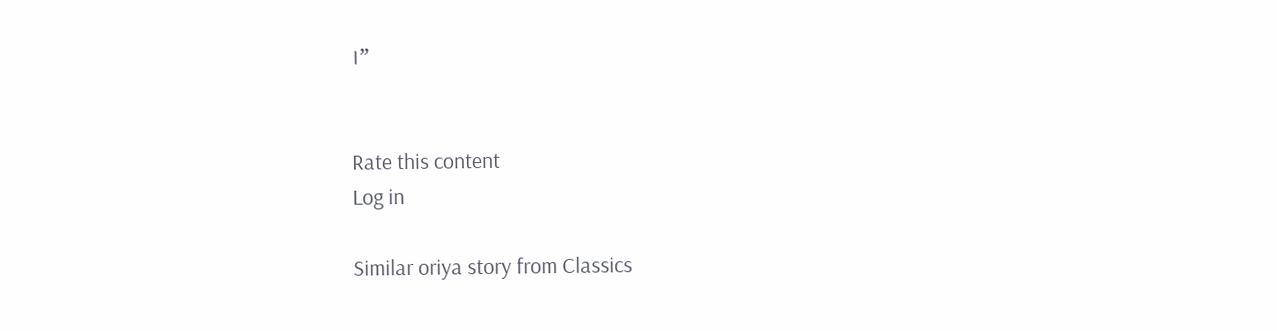।”


Rate this content
Log in

Similar oriya story from Classics